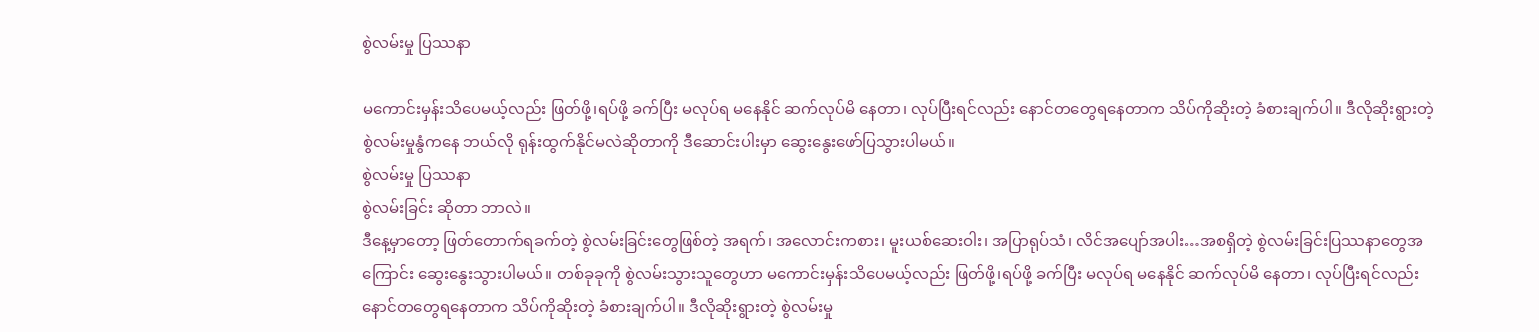စွဲလမ်းမှု ပြဿနာ

မကောင်းမှန်းသိပေမယ့်လည်း ဖြတ်ဖို့၊ရပ်ဖို့ ခက်ပြီး မလုပ်ရ မနေနိုင် ဆက်လုပ်မိ နေတာ၊ လုပ်ပြီးရင်လည်း နောင်တတွေရနေတာက သိပ်ကိုဆိုးတဲ့ ခံစားချက်ပါ။ ဒီလိုဆိုးရွားတဲ့ စွဲလမ်းမှုနွံကနေ ဘယ်လို ရုန်းထွက်နိုင်မလဲဆိုတာကို ဒီဆောင်းပါးမှာ ဆွေးနွေးဖော်ပြသွားပါမယ်။
စွဲလမ်းမှု ပြဿနာ
စွဲလမ်းခြင်း ဆိုတာ ဘာလဲ။
ဒီနေ့မှာတော့ ဖြတ်တောက်ရခက်တဲ့ စွဲလမ်းခြင်းတွေဖြစ်တဲ့ အရက်၊ အလောင်းကစား၊ မူးယစ်ဆေးဝါး၊ အပြာရုပ်သံ၊ လိင်အပျော်အပါး…အစရှိတဲ့ စွဲလမ်းခြင်းပြဿနာတွေအကြောင်း ဆွေးနွေးသွားပါမယ်။ တစ်ခုခုကို စွဲလမ်းသွားသူတွေဟာ မကောင်းမှန်းသိပေမယ့်လည်း ဖြတ်ဖို့၊ရပ်ဖို့ ခက်ပြီး မလုပ်ရ မနေနိုင် ဆက်လုပ်မိ နေတာ၊ လုပ်ပြီးရင်လည်း နောင်တတွေရနေတာက သိပ်ကိုဆိုးတဲ့ ခံစားချက်ပါ။ ဒီလိုဆိုးရွားတဲ့ စွဲလမ်းမှု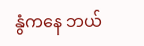နွံကနေ ဘယ်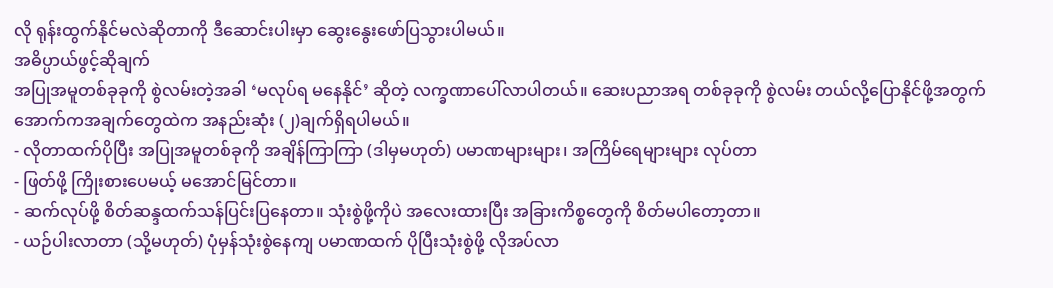လို ရုန်းထွက်နိုင်မလဲဆိုတာကို ဒီဆောင်းပါးမှာ ဆွေးနွေးဖော်ပြသွားပါမယ်။
အဓိပ္ပာယ်ဖွင့်ဆိုချက်
အပြုအမူတစ်ခုခုကို စွဲလမ်းတဲ့အခါ ‘မလုပ်ရ မနေနိုင်’ ဆိုတဲ့ လက္ခဏာပေါ်လာပါတယ်။ ဆေးပညာအရ တစ်ခုခုကို စွဲလမ်း တယ်လို့ပြောနိုင်ဖို့အတွက် အောက်ကအချက်တွေထဲက အနည်းဆုံး (၂)ချက်ရှိရပါမယ်။
- လိုတာထက်ပိုပြီး အပြုအမူတစ်ခုကို အချိန်ကြာကြာ (ဒါမှမဟုတ်) ပမာဏများများ၊ အကြိမ်ရေများများ လုပ်တာ
- ဖြတ်ဖို့ ကြိုးစားပေမယ့် မအောင်မြင်တာ။
- ဆက်လုပ်ဖို့ စိတ်ဆန္ဒထက်သန်ပြင်းပြနေတာ။ သုံးစွဲဖို့ကိုပဲ အလေးထားပြီး အခြားကိစ္စတွေကို စိတ်မပါတော့တာ။
- ယဉ်ပါးလာတာ (သို့မဟုတ်) ပုံမှန်သုံးစွဲနေကျ ပမာဏထက် ပိုပြီးသုံးစွဲဖို့ လိုအပ်လာ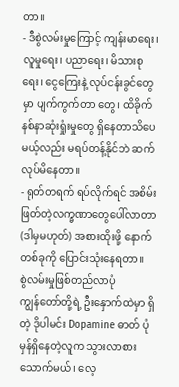တာ။
- ဒီစွဲလမ်းမှုကြောင့် ကျန်းမာရေး၊ လူမှုရေး၊ ပညာရေး၊ မိသားစုရေး၊ ငွေကြေးနဲ့ လုပ်ငန်းခွင်တွေမှာ ပျက်ကွက်တာ တွေ၊ ထိခိုက်နစ်နာဆုံးရှုံးမှုတွေ ရှိနေတာသိပေမယ့်လည်း မရပ်တန့်နိုင်ဘဲ ဆက်လုပ်မိနေတာ။
- ရုတ်တရက် ရပ်လိုက်ရင် အစိမ်းဖြတ်တဲ့လက္ခဏာတွေပေါ်လာတာ (ဒါမှမဟုတ်) အစားထိုးဖို့ နောက်တစ်ခုကို ပြောင်းသုံးနေရတာ။
စွဲလမ်းမှုဖြစ်တည်လာပုံ
ကျွန်တော်တို့ရဲ့ ဦးနှောက်ထဲမှာ ရှိတဲ့ ဒိုပါမင်း Dopamine ဓာတ် ပုံမှန်ရှိနေတဲ့လူက သွားလာစားသောက်မယ်၊ လေ့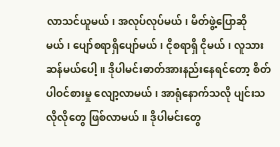လာသင်ယူမယ်၊ အလုပ်လုပ်မယ်၊ မိတ်ဖွဲ့ပြောဆိုမယ်၊ ပျော်စရာရှိပျော်မယ်၊ ငိုစရာရှိ ငိုမယ်၊ လူသားဆန်မယ်ပေါ့။ ဒိုပါမင်းဓာတ်အားနည်းနေရင်တော့ စိတ်ပါဝင်စားမှု လျော့လာမယ်၊ အာရုံနောက်သလို ပျင်းသလိုလိုတွေ ဖြစ်လာမယ်။ ဒိုပါမင်းတွေ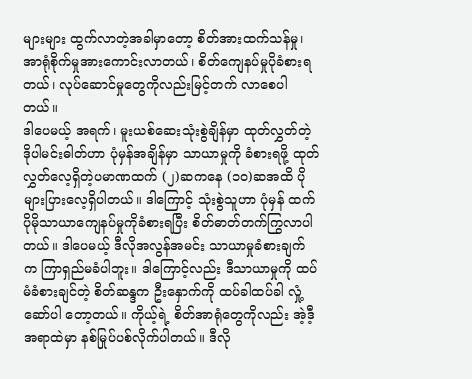များများ ထွက်လာတဲ့အခါမှာတော့ စိတ်အားထက်သန်မှု၊ အာရုံစိုက်မှုအားကောင်းလာတယ်၊ စိတ်ကျေနပ်မှုပိုခံစားရတယ်၊ လုပ်ဆောင်မှုတွေကိုလည်းမြင့်တက် လာစေပါတယ်။
ဒါပေမယ့် အရက်၊ မူးယစ်ဆေးသုံးစွဲချိန်မှာ ထုတ်လွှတ်တဲ့ ဒိုပါမင်းဓါတ်ဟာ ပုံမှန်အချိန်မှာ သာယာမှုကို ခံစားရဖို့ ထုတ်လွှတ်လေ့ရှိတဲ့ပမာဏထက် (၂)ဆကနေ (၁၀)ဆအထိ ပိုများပြားလေ့ရှိပါတယ်။ ဒါကြောင့် သုံးစွဲသူဟာ ပုံမှန် ထက် ပိုမိုသာယာကျေနပ်မှုကိုခံစားရပြီး စိတ်ဓာတ်တက်ကြွလာပါတယ်။ ဒါပေမယ့် ဒီလိုအလွန်အမင်း သာယာမှုခံစားချက် က ကြာရှည်မခံပါဘူး။ ဒါကြောင့်လည်း ဒီသာယာမှုကို ထပ်မံခံစားချင်တဲ့ စိတ်ဆန္ဒက ဦးနှောက်ကို ထပ်ခါထပ်ခါ လှုံ့ဆော်ပါ တော့တယ်။ ကိုယ့်ရဲ့ စိတ်အာရုံတွေကိုလည်း အဲ့ဒီ့အရာထဲမှာ နစ်မြုပ်ပစ်လိုက်ပါတယ်။ ဒီလို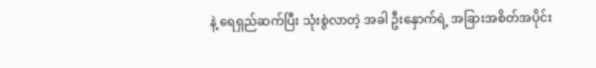နဲ့ ရေရှည်ဆက်ပြီး သုံးစွဲလာတဲ့ အခါ ဦးနှောက်ရဲ့ အခြားအစိတ်အပိုင်း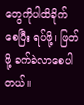တွေကိုပါထိခိုက်စေပြီး ရပ်ဖို့၊ ဖြတ်ဖို့ ခက်ခဲလာစေပါတယ်။